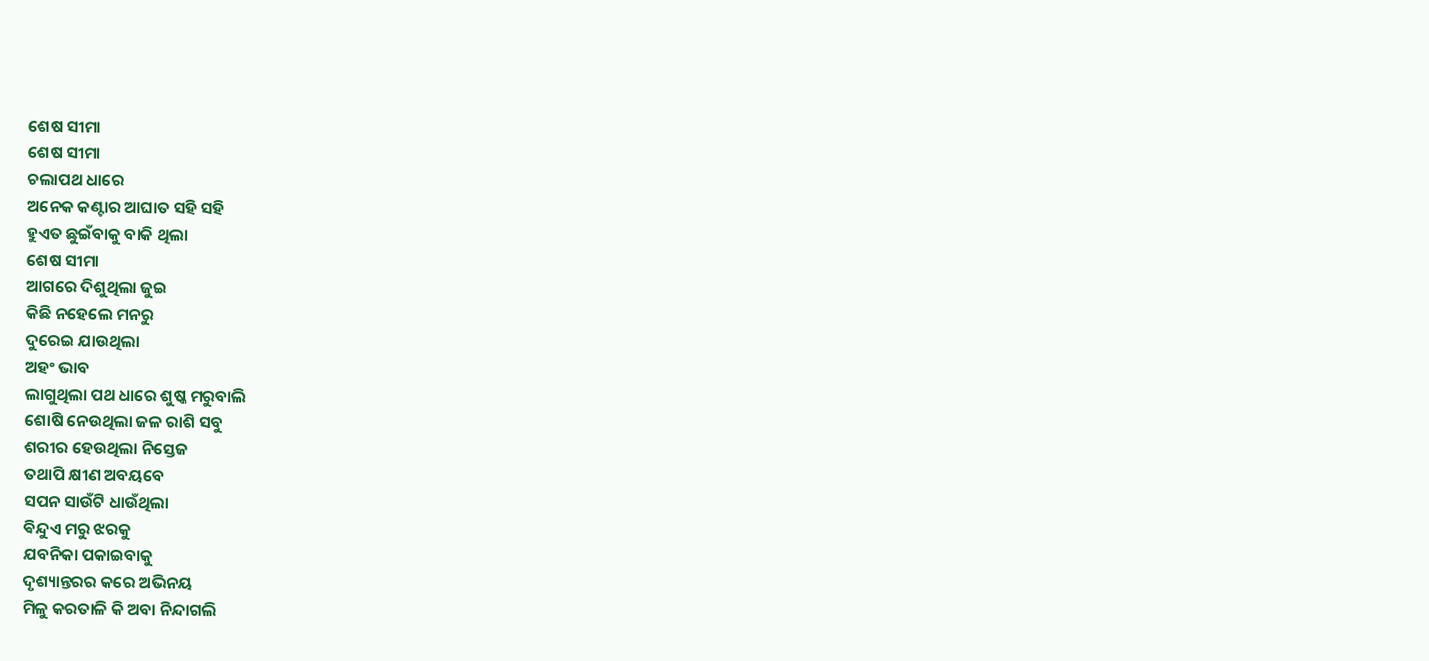ଶେଷ ସୀମା
ଶେଷ ସୀମା
ଚଲାପଥ ଧାରେ
ଅନେକ କଣ୍ଟାର ଆଘାତ ସହି ସହି
ହୁଏତ ଛୁଇଁବାକୁ ବାକି ଥିଲା
ଶେଷ ସୀମା
ଆଗରେ ଦିଶୁଥିଲା ଜୁଇ
କିଛି ନହେଲେ ମନରୁ
ଦୁରେଇ ଯାଉଥିଲା
ଅହଂ ଭାବ
ଲାଗୁଥିଲା ପଥ ଧାରେ ଶୁଷ୍କ ମରୁବାଲି
ଶୋଷି ନେଉଥିଲା ଜଳ ରାଶି ସବୁ
ଶରୀର ହେଉଥିଲା ନିସ୍ତେଜ
ତଥାପି କ୍ଷୀଣ ଅବୟବେ
ସପନ ସାଉଁଟି ଧାଉଁଥିଲା
ଵିନ୍ଦୁଏ ମରୁ ଝରକୁ
ଯବନିକା ପକାଇବାକୁ
ଦୃଶ୍ୟାନ୍ତରର କରେ ଅଭିନୟ
ମିଳୁ କରତାଳି କି ଅବା ନିନ୍ଦାଗଲି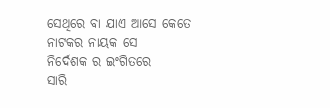ସେଥିରେ ବା ଯାଏ ଆସେ କେତେ
ନାଟକର ନାୟକ ସେ
ନିର୍ଦେଶକ ର ଇଂଗିତରେ
ସାରି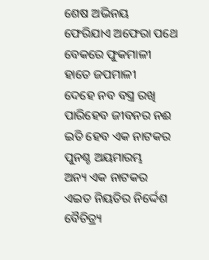ଶେଷ ଅଭିନୟ
ଫେରିଯାଏ ଅଫେରା ପଥେ
ବେକରେ ଫୁକମାଳୀ
ହାତେ ଜପମାଳୀ
ଦେହେ ନବ ବସ୍ତ୍ର ରଖି
ପାରିହେବ ଜୀବନର ନଈ
ଇତି ହେବ ଏକ ନାଟକର
ପୁନଶ୍ଚ ଅୟମାରମ୍ଭ
ଅନ୍ୟ ଏକ ନାଟକର
ଏଇତ ନିୟତିର ନିର୍ଦ୍ଦେଶ
ବୈଚିତ୍ର୍ୟ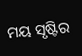ମୟ ସୃଷ୍ଟିର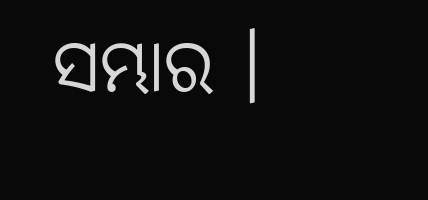ସମ୍ଭାର ।